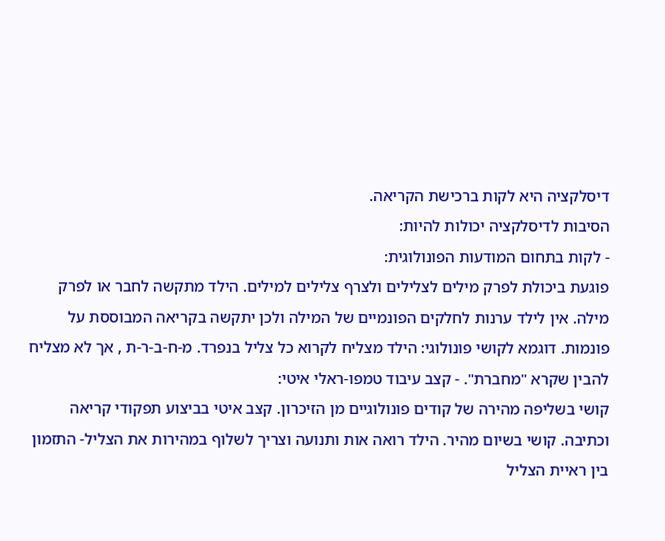דיסלקציה היא לקות ברכישת הקריאה.
הסיבות לדיסלקציה יכולות להיות:
- לקות בתחום המודעות הפונולוגית:
פוגעת ביכולת לפרק מילים לצלילים ולצרף צלילים למילים. הילד מתקשה לחבר או לפרק מילה. אין לילד ערנות לחלקים הפונמיים של המילה ולכן יתקשה בקריאה המבוססת על פונמות. דוגמא לקושי פונולוגי: הילד מצליח לקרוא כל צליל בנפרד. מ-ח-ב-ר-ת , אך לא מצליח להבין שקרא "מחברת". - קצב עיבוד טמפו-ראלי איטי:
קושי בשליפה מהירה של קודים פונולוגיים מן הזיכרון. קצב איטי בביצוע תפקודי קריאה וכתיבה. קושי בשיום מהיר. הילד רואה אות ותנועה וצריך לשלוף במהירות את הצליל- התזמון בין ראיית הצליל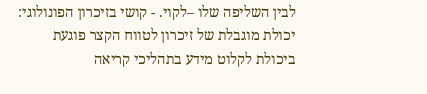לבין השליפה שלו –לקוי. - קושי בזיכרון הפונולוגי:
יכולת מוגבלת של זיכרון לטווח הקצר פוגעת ביכולת לקלוט מידע בתהליכי קריאה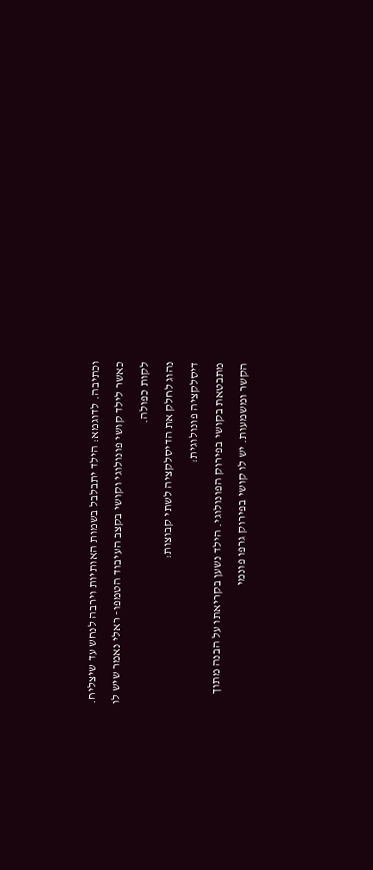וכתיבה. לדוגמא: הילד יתבלבל בשמות האותיות וירבה לנחש עד שיצליח.
כאשר לילד קושי פונולוגי וקושי בקצב העיבוד הטמפו- ראלי נאמר שיש לו לקות כפולה.
נהוג לחלק את הדיסלקציה לשתי קבוצות:
דיסלקציה פונולוגית:
מתבטאת בקושי בפירוק הפונולוגי. הילד נשען בקריאתו על הבנה מתוך הקשר ומשמעות. יש לו קושי בפירוק גרפו פונמי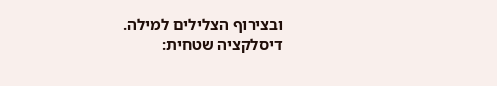ובצירוף הצלילים למילה.
דיסלקציה שטחית: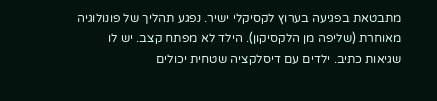מתבטאת בפגיעה בערוץ לקסיקלי ישיר. נפגע תהליך של פונולוגיה מאוחרת (שליפה מן הלקסיקון). הילד לא מפתח קצב. יש לו שגיאות כתיב. ילדים עם דיסלקציה שטחית יכולים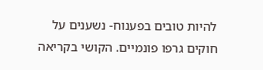להיות טובים בפענוח- נשענים על חוקים גרפו פונמיים. הקושי בקריאה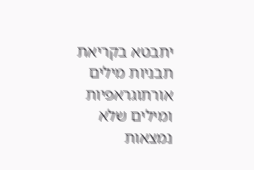יתבטא בקריאת תבניות מילים אורתוגראפיות ומילים שלא נמצאות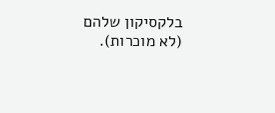בלקסיקון שלהם (לא מוכרות).